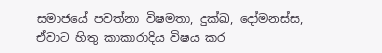සමාජයේ පවත්නා විෂමතා, දුක්ඛ, දෝමනස්ස, ඒවාට හිතු කාකාරාදිය විෂය කර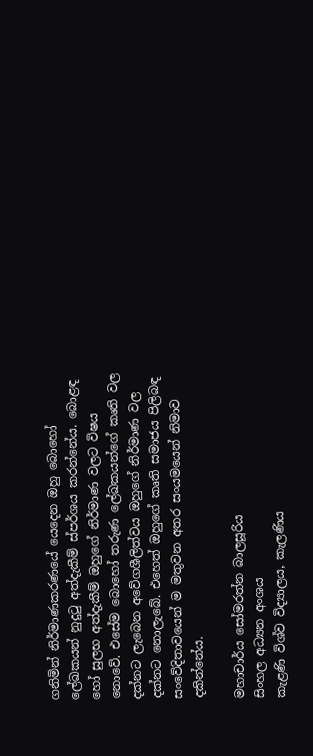ගනිමින් නිර්මාණකරණයේ යෙදෙන ඔහු බොහෝ ලේඛකයන් නුදුටු අත්දැකීම් ස්පර්ශය කරන්නේය. බොළඳ හෝ සුලභ අත්දැකීම් ඔහුගේ නිර්මාණ වලට විෂය නොවේ. එසේම බොහෝ තරුණ ලේඛකයන්ගේ කෘති වල දක්නට ලැබෙන අවේගශීලිත්වය ඔහුගේ නිර්මාණ වල දක්නට නොලැබේ. එහෙත් ඔහුගේ කෘති සමාජය පිලිබඳ සංවේදිතාවයෙන් ම මතුවන අතර සංයමයෙන් නිමාව දකින්නේය.

මහාචාර්ය සෝමරත්න බාලසූරිය
සිංහල අධ්‍යන අංශය
කැළණි විශ්ව විද්‍යාලය, කැලණිය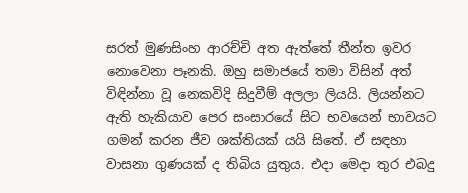සරත් මුණසිංහ ආරච්චි අත ඇත්තේ තීන්ත ඉවර නොවෙනා පෑනකි. ඔහු සමාජයේ තමා විසින් අත් විඳින්නා වූ නෙකවිදි සිදුවීම් අලලා ලියයි. ලියන්නට ඇති හැකියාව පෙර සංසාරයේ සිට භවයෙන් භාවයට ගමන් කරන ජීව ශක්තියක් යයි සිතේ. ඒ සඳහා වාසනා ගුණයක් ද තිබිය යුතුය. එදා මෙදා තුර එබදු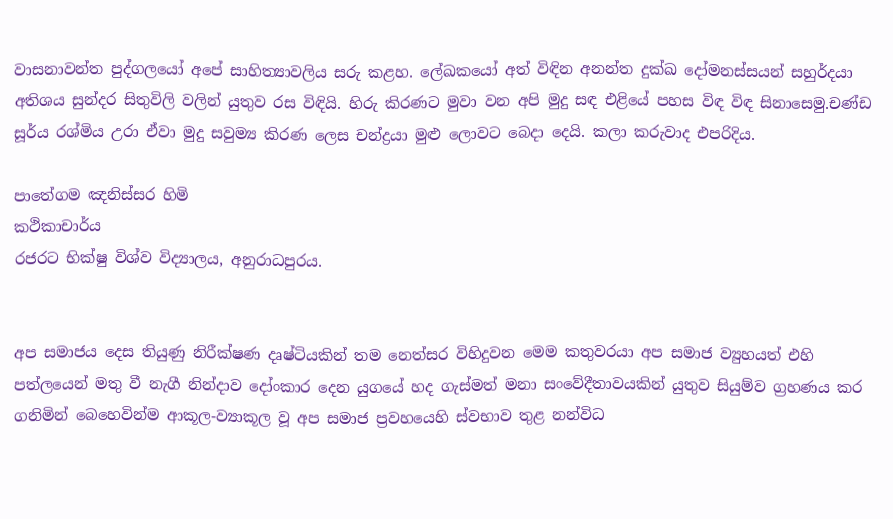වාසනාවන්ත පුද්ගලයෝ අපේ සාහිත්‍යාවලිය සරු කළහ. ලේඛකයෝ අත් විඳින අනන්ත දුක්ඛ දෝමනස්සයන් සහුර්දයා අතිශය සුන්දර සිතුවිලි වලින් යුතුව රස විඳියි. හිරු කිරණට මුවා වන අපි මුදු සඳ එළියේ පහස විඳ විඳ සිනාසෙමු.චණ්ඩ සූර්ය රශ්මිය උරා ඒවා මුදු සවුම්‍ය කිරණ ලෙස චන්ද්‍රයා මුළු ලොවට බෙදා දෙයි. කලා කරුවාද එපරිදිය.

පාතේගම ඤනිස්සර හිමි
කථිකාචාර්ය
රජරට භික්ෂු විශ්ව විද්‍යාලය, අනුරාධපුරය.


අප සමාජය දෙස තියුණු නිරීක්ෂණ දෘෂ්ටියකින් තම නෙත්සර විහිදුවන මෙම කතුවරයා අප සමාජ ව්‍යුහයත් එහි පත්ලයෙන් මතු වී නැගී නින්දාව දෝංකාර දෙන යුගයේ හද ගැස්මත් මනා සංවේදීතාවයකින් යුතුව සියුම්ව ග්‍රහණය කර ගනිමින් බෙහෙවින්ම ආකූල-ව්‍යාකූල වූ අප සමාජ ප්‍රවහයෙහි ස්වභාව තුළ නන්විධ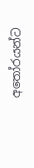අතෝරයන්ට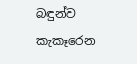බඳුන්ව කැකෑරෙන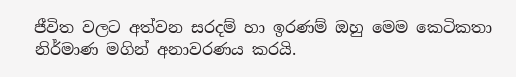ජීවිත වලට අත්වන සරදම් හා ඉරණම් ඔහු මෙම කෙටිකතා නිර්මාණ මගින් අනාවරණය කරයි.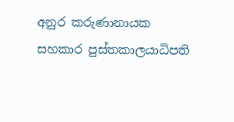අනුර කරුණානායක
සහකාර පුස්තකාලයාධිපති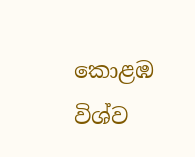කොළඹ විශ්ව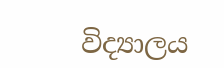විද්‍යාලය